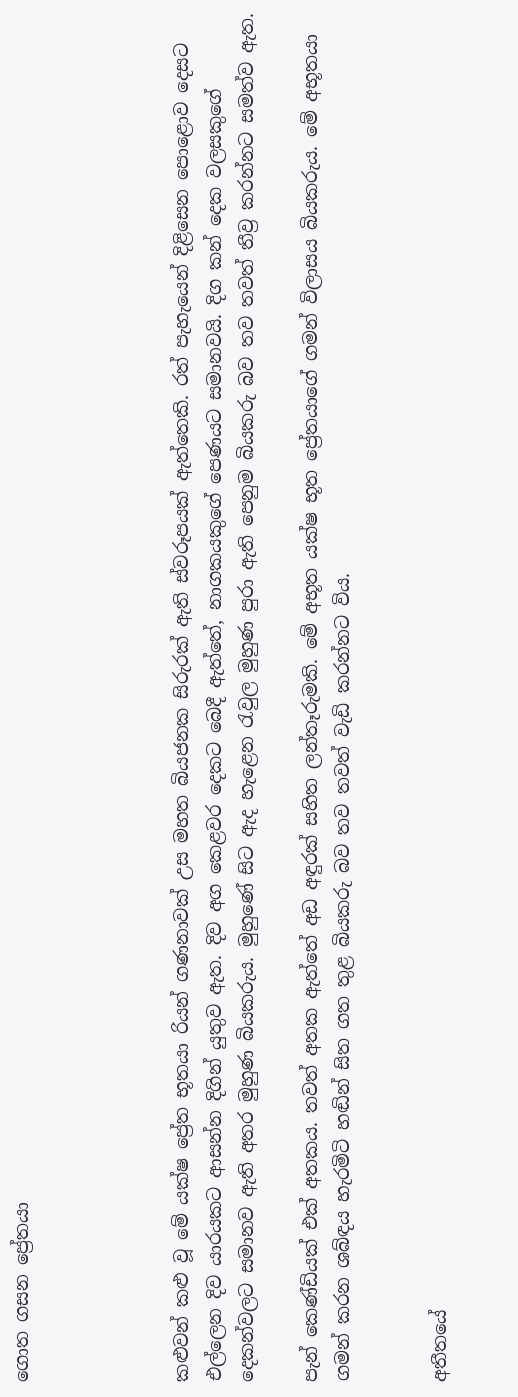ගොත ගසන ප්‍රේතයා




කළුවන් කළු වූ මේ යක්ෂ ප්‍රේත භූතයා රියන් ගණනාවක් උස මහත බියජනක සිරුරක් ඇති ස්වරූපයක් ඇත්තෙකි. රත් පැහැයෙන් දිළිසෙන පොළොව දෙසට එල්ලෙන දිව යාරයකට ආසන්න දිගින් යුතුව ඇත. දිව අග කෙළවර දෙකට බෙදී ඇත්තේ, නාගකයකුගේ පෙණයට සමානවයි. දිග කන් දෙක වලසකුගේ දෙකන්වලට සමානව ඇති අතර මුහුණ බියකරුය. මුහුණේ සිට ඇද හැළෙන රැවුල මුහුණ පුරා ඇති පෙනුම බියකරු බව තව තවත් තීව්‍ර කරන්නට සමත්ව ඇත.

පැන් කෙණ්ඩියක් එක් අතකය. තවත් අතක ඇත්තේ අඩ අඳුරක් සහිත ලන්තෑරුමකි. මේ අභූත යක්ෂ භූත ප්‍රේතයාගේ ගමන් විලාසය බියකරුය. මේ අභූතයා ගමන් කරන ශබ්ඳය හැරමිටි හඬින් සිත ගත තුළ බියකරු බව තව තවත් වැඩි කරන්නට විය.


අතීතයේ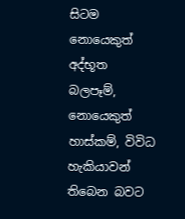සිටම නොයෙකුත් අද්භූත බලපෑම්, නොයෙකුත් හාස්කම්, විවිධ හැකියාවන් තිබෙන බවට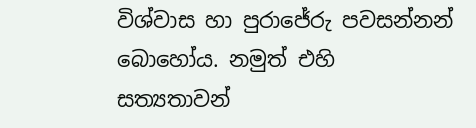විශ්වාස හා පුරාජේරු පවසන්නන් බොහෝය. නමුත් එහි සත්‍යතාවන්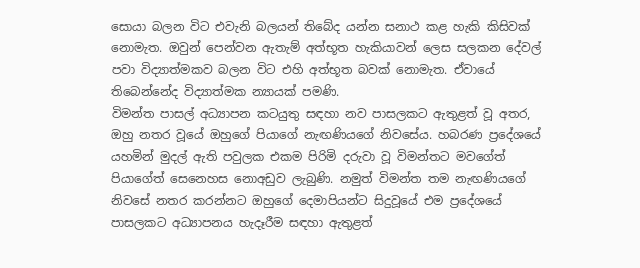සොයා බලන විට එවැනි බලයන් තිබේද යන්න සනාථ කළ හැකි කිසිවක් නොමැත. ඔවුන් පෙන්වන ඇතැම් අත්භූත හැකියාවන් ලෙස සලකන දේවල් පවා විද්‍යාත්මකව බලන විට එහි අත්භූත බවක් නොමැත. ඒවායේ තිබෙන්නේද විද්‍යාත්මක න්‍යායක් පමණි.
විමන්ත පාසල් අධ්‍යාපන කටයුතු සඳහා නව පාසලකට ඇතුළත් වූ අතර, ඔහු නතර වූයේ ඔහුගේ පියාගේ නැඟණියගේ නිවසේය. හබරණ ප්‍රදේශයේ යහමින් මුදල් ඇති පවුලක එකම පිරිමි දරුවා වූ විමන්තට මවගේත් පියාගේත් සෙනෙහස නොඅඩුව ලැබුණි. නමුත් විමන්ත තම නැඟණියගේ නිවසේ නතර කරන්නට ඔහුගේ දෙමාපියන්ට සිදුවූයේ එම ප්‍රදේශයේ පාසලකට අධ්‍යාපනය හැදෑරීම සඳහා ඇතුළත්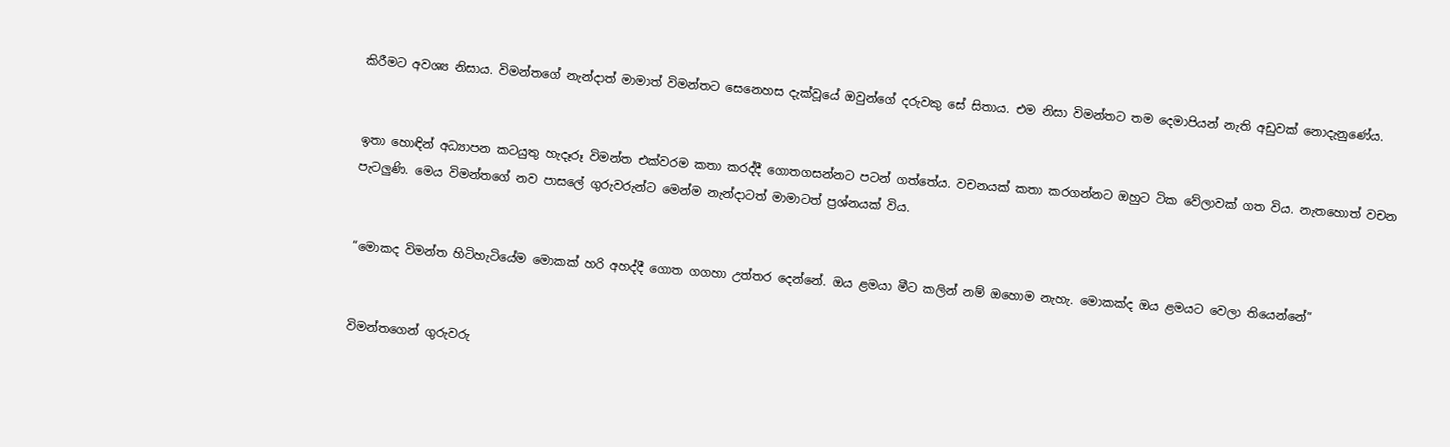කිරීමට අවශ්‍ය නිසාය. විමන්තගේ නැන්ද‌ාත් මාමාත් විමන්තට සෙනෙහස දැක්වූයේ ඔවුන්ගේ දරුවකු සේ සිතාය. එම නිසා විමන්තට තම දෙමාපියන් නැති අඩුවක් නොදැනුණේය.


ඉතා හොඳින් අධ්‍යාපන කටයුතු හැදෑරූ විමන්ත එක්වරම කතා කරද්දී ගොතගසන්නට පටන් ගත්තේය. වචනයක් කතා කරගන්නට ඔහුට ටික වේලාවක් ගත විය. නැතහොත් වචන පැටලුණි. මෙය විමන්තගේ නව පාසලේ ගුරුවරුන්ට මෙන්ම නැන්ද‌ාටත් මාමාටත් ප්‍රශ්නයක් විය.


“මොකද විමන්ත හිටිහැටියේම මොකක් හරි අහද්දී ගොත ගගහා උත්තර දෙන්නේ. ඔය ළමයා මීට කලින් නම් ඔහොම නැහැ. මොකක්ද ඔය ළමයට වෙලා තියෙන්නේ”


විමන්තගෙන් ගුරුවරු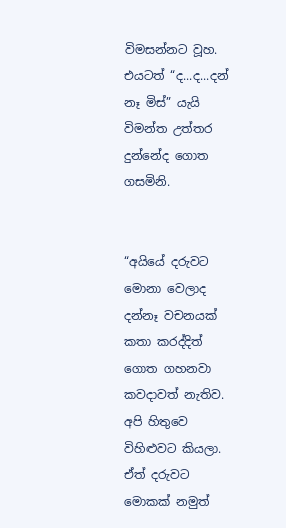විමසන්නට වූහ. එයටත් “ද...ද...දන් නෑ මිස්” යැයි විමන්ත උත්තර දුන්නේද ගොත ගසමිනි.


“අයියේ දරුවට මොනා වෙලාද දන්නෑ වචනයක් කතා කරද්දිත් ගොත ගහනවා කවද‌ාවත් නැතිව. අපි හිතුවෙ විහිළුවට කියලා. ඒත් දරුවට මොකක් නමුත්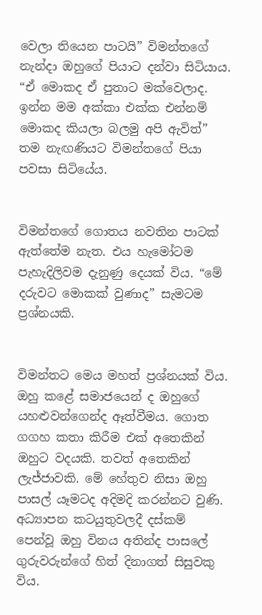වෙලා තියෙන පාටයි” විමන්තගේ නැන්ද‌ා ඔහුගේ පියාට දන්වා සිටියාය. “ඒ මොකද ඒ පුතාට මක්වෙලාද. ඉන්න මම අක්කා එක්ක එන්නම් මොකද කියලා බලමු අපි ඇවිත්” තම නැඟණියට විමන්තගේ පියා පවසා සිටියේය.


විමන්තගේ ගොතය නවතින පාටක් ඇත්තේම නැත. එය හැමෝටම පැහැදිලිවම දැනුණු දෙයක් විය. “මේ දරුවට මොකක් වුණාද” සැමටම ප්‍රශ්නයකි.


විමන්තට මෙය මහත් ප්‍රශ්නයක් විය. ඔහු කළේ සමාජයෙන් ද ඔහුගේ යහළුවන්ගෙන්ද ඈත්වීමය. ගොත ගගහ කතා කිරීම එක් අතෙකින් ඔහුට වදයකි. තවත් අතෙකින් ලැජ්ජාවකි. මේ හේතුව නිසා ඔහු පාසල් යෑමටද අදිමදි කරන්නට වුණි. අධ්‍යාපන කටයුතුවලදී දස්කම් පෙන්වූ ඔහු විනය අතින්ද පාසලේ ගුරුවරුන්ගේ හිත් දිනාගත් සිසුවකු විය.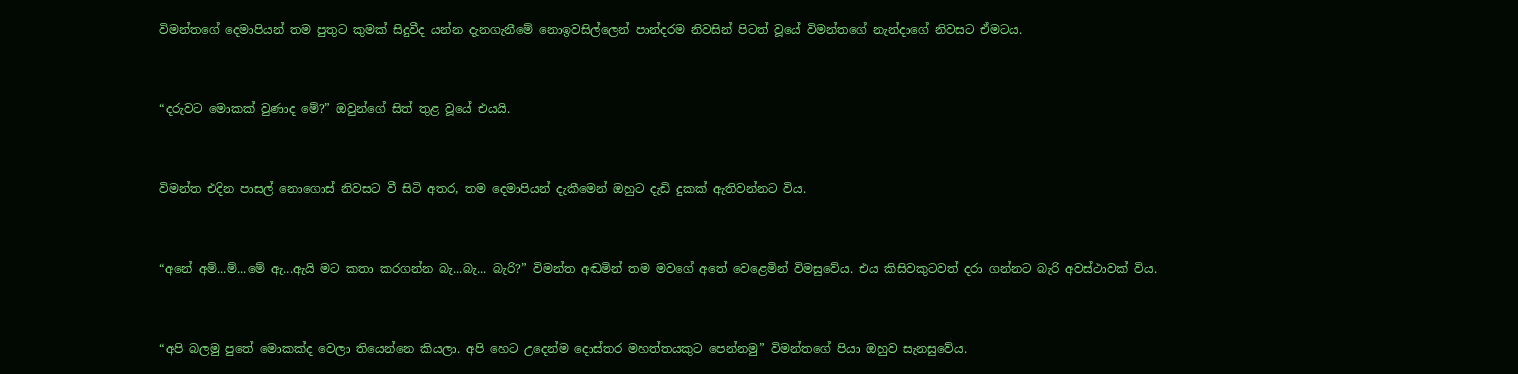විමන්තගේ දෙමාපියන් තම පුතුට කුමක් සිදුවීද යන්න දැනගැනීමේ නොඉවසිල්ලෙන් පාන්දරම නිවසින් පිටත් වූයේ විමන්තගේ නැන්ද‌ාගේ නිවසට ඒමටය.


“දරුවට මොකක් වුණාද මේ?” ඔවුන්ගේ සිත් තුළ වූයේ එයයි.


විමන්ත එදින පාසල් නොගොස් නිවසට වී සිටි අතර, තම දෙමාපියන් දැකීමෙන් ඔහුට දැඩි දුකක් ඇතිවන්නට විය.


“අනේ අම්...ම්...මේ ඇ...ඇයි මට කතා කරගන්න බැ...බැ... බැරි?” විමන්ත අඬමින් තම මවගේ අතේ වෙළෙමින් විමසුවේය. එය කිසිවකුටවත් දරා ගන්නට බැරි අවස්ථාවක් විය.


“අපි බලමු පුතේ මොකක්ද වෙලා තියෙන්නෙ කියලා. අපි හෙට උදෙන්ම දොස්තර මහත්තයකුට පෙන්නමු” විමන්තගේ පියා ඔහුව සැනසුවේය.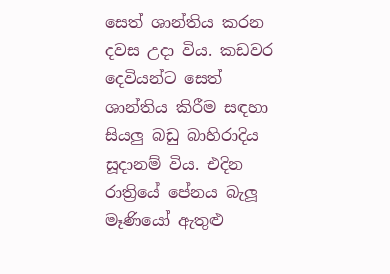සෙත් ශාන්තිය කරන දවස උද‌ා විය. කඩවර දෙවියන්ට සෙත් ශාන්තිය කිරීම සඳහා සියලු බඩු බාහිරාදිය සූද‌ානම් විය. එදින රාත්‍රියේ පේනය බැලූ මෑණියෝ ඇතුළු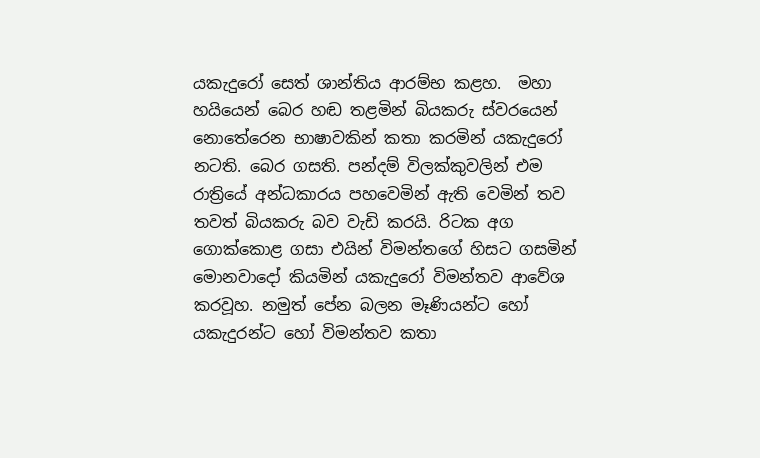යකැදුරෝ සෙත් ශාන්තිය ආරම්භ කළහ.  මහා හයියෙන් බෙර හඬ තළමින් බියකරු ස්වරයෙන් නොතේරෙන භාෂාවකින් කතා කරමින් යකැදුරෝ නටති. බෙර ගසති. පන්දම් විලක්කුවලින් එම රාත්‍රියේ අන්ධකාරය පහවෙමින් ඇති වෙමින් තව තවත් බියකරු බව වැඩි කරයි. රිටක අග ගොක්කොළ ගසා එයින් විමන්තගේ හිසට ගසමින් මොනවාදෝ කියමින් යකැදුරෝ විමන්තව ආවේශ කරවූහ. නමුත් පේන බලන මෑණියන්ට හෝ යකැදුරන්ට හෝ විමන්තව කතා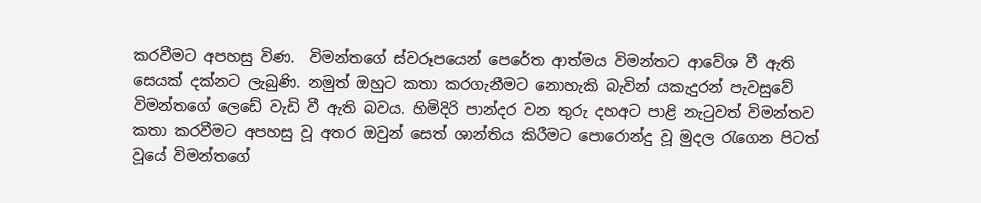කරවීමට අපහසු විණ.  විමන්තගේ ස්වරූපයෙන් පෙරේත ආත්මය විමන්තට ආවේශ වී ඇති සෙයක් දක්නට ලැබුණි. නමුත් ඔහුට කතා කරගැනීමට නොහැකි බැවින් යකැදුරන් පැවසුවේ විමන්තගේ ලෙඩේ වැඩි වී ඇති බවය. හිමිදිරි පාන්දර වන තුරු දහඅට පාළි නැටුවත් විමන්තව කතා කරවීමට අපහසු වූ අතර ඔවුන් සෙත් ශාන්තිය කිරීමට පොරොන්දු වූ මුදල රැගෙන පිටත් වූයේ විමන්තගේ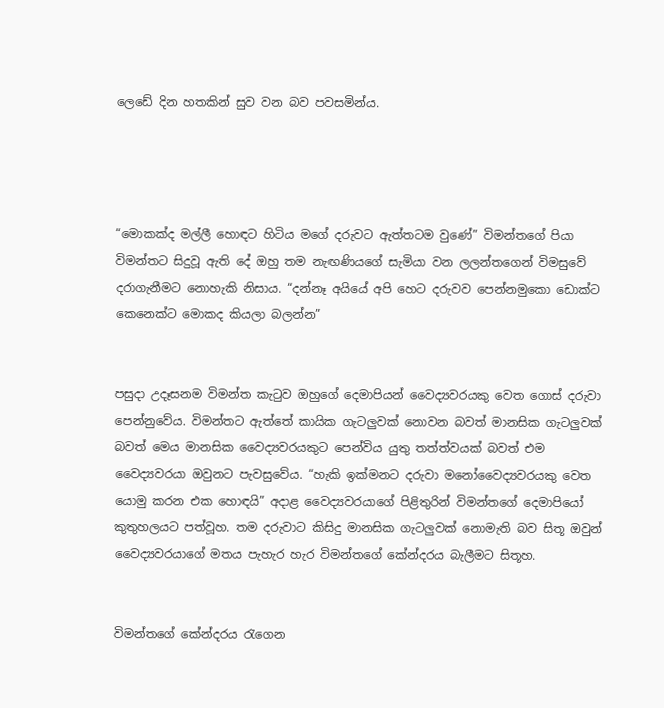ලෙඩේ දින හතකින් සුව වන බව පවසමින්ය.




“මොකක්ද මල්ලී හොඳට හිටිය මගේ දරුවට ඇත්තටම වුණේ” විමන්තගේ පියා විමන්තට සිදුවූ ඇති දේ ඔහු තම නැඟණියගේ සැමියා වන ලලන්තගෙන් විමසුවේ දරාගැනීමට නොහැකි නිසාය. “දන්නෑ අයියේ අපි හෙට දරුවව පෙන්නමුකො ඩොක්ට කෙනෙක්ට මොකද කියලා බලන්න”


පසුද‌ා උදෑසනම විමන්ත කැටුව ඔහුගේ දෙමාපියන් වෛද්‍යවරයකු වෙත ගොස් දරුවා පෙන්නුවේය. විමන්තට ඇත්තේ කායික ගැටලුවක් නොවන බවත් මානසික ගැටලුවක් බවත් මෙය මානසික වෛද්‍යවරයකුට පෙන්විය යුතු තත්ත්වයක් බවත් එම වෛද්‍යවරයා ඔවුනට පැවසුවේය. “හැකි ඉක්මනට දරුවා මනෝවෛද්‍යවරයකු වෙත යොමු කරන එක හොඳයි” අද‌ාළ වෛද්‍යවරයාගේ පිළිතුරින් විමන්තගේ දෙමාපියෝ කුතුහලයට පත්වූහ. තම දරුවාට කිසිදු මානසික ගැටලුවක් නොමැති බව සිතූ ඔවුන් වෛද්‍යවරයාගේ මතය පැහැර හැර විමන්තගේ කේන්දරය බැලීමට සිතූහ.


විමන්තගේ කේන්දරය රැගෙන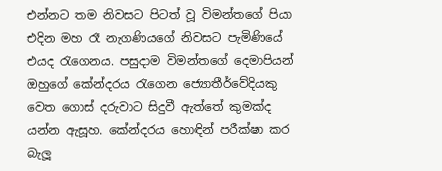එන්නට තම නිවසට පිටත් වූ විමන්තගේ පියා එදින මහ රෑ නැගණියගේ නිවසට පැමිණියේ එයද රැගෙනය. පසුද‌ාම විමන්තගේ දෙමාපියන් ඔහුගේ කේන්දරය රැගෙන ජ්‍යොතීර්වේදියකු වෙත ගොස් දරුවාට සිදුවී ඇත්තේ කුමක්ද යන්න ඇසූහ. කේන්දරය හොඳින් පරීක්ෂා කර බැලූ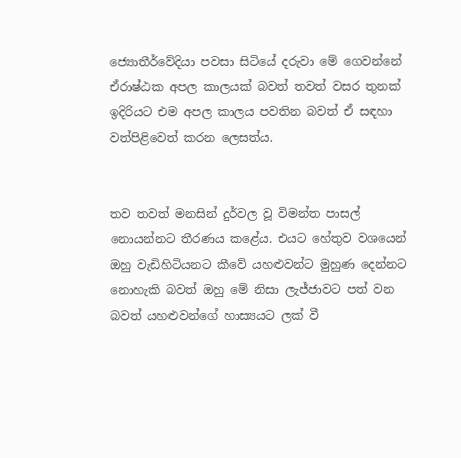ජ්‍යොතීර්වේදියා පවසා සිටියේ දරුවා මේ ගෙවන්නේ ඒරාෂ්ඨක අපල කාලයක් බවත් තවත් වසර තුනක් ඉදිරියට එම අපල කාලය පවතින බවත් ඒ සඳහා වත්පිළිවෙත් කරන ලෙසත්ය.


තව තවත් මනසින් දුර්වල වූ විමන්ත පාසල් නොයන්නට තීරණය කළේය. එයට හේතුව වශයෙන් ඔහු වැඩිහිටියනට කීවේ යහළුවන්ට මුහුණ දෙන්නට නොහැකි බවත් ඔහු මේ නිසා ලැජ්ජාවට පත් වන බවත් යහළුවන්ගේ හාස්‍යයට ලක් වී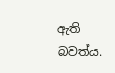ඇති බවත්ය.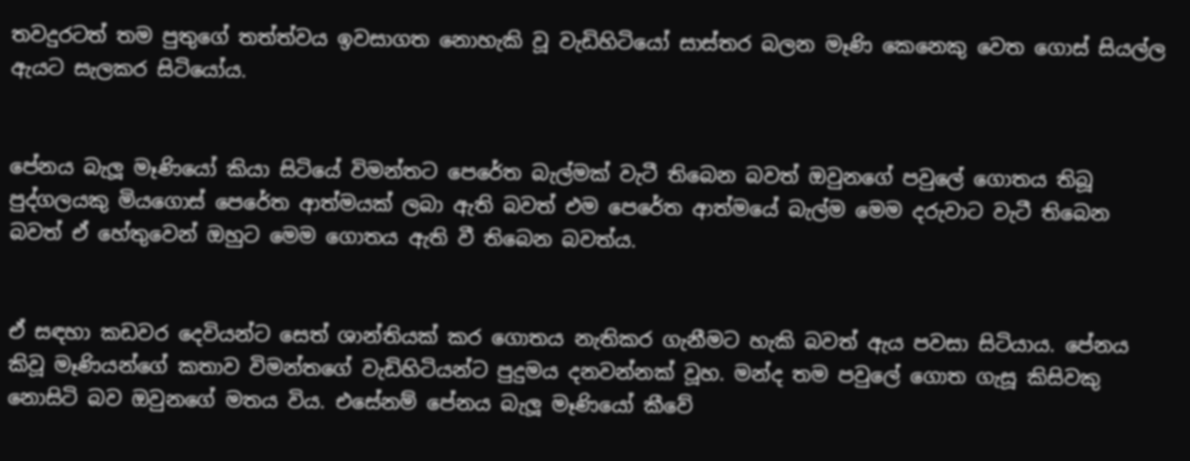තවදුරටත් තම පුතුගේ තත්ත්වය ඉවසාගත නොහැකි වූ වැඩිහිටියෝ සාස්තර බලන මෑණි කෙනෙකු වෙත ගොස් සියල්ල ඇයට සැලකර සිටියෝය.


පේනය බැලූ මෑණියෝ කියා සිටියේ විමන්තට පෙරේත බැල්මක් වැටී තිබෙන බවත් ඔවුනගේ පවුලේ ගොතය තිබූ පුද්ගලයකු මියගොස් පෙරේත ආත්මයක් ලබා ඇති බවත් එම පෙරේත ආත්මයේ බැල්ම මෙම දරුවාට වැටී තිබෙන බවත් ඒ හේතුවෙන් ඔහුට මෙම ගොතය ඇති වී තිබෙන බවත්ය.


ඒ සඳහා කඩවර දෙවියන්ට සෙත් ශාන්තියක් කර ගොතය නැතිකර ගැනීමට හැකි බවත් ඇය පවසා සිටියාය. පේනය කිවූ මෑණියන්ගේ කතාව විමන්තගේ වැඩිහිටියන්ට පුදුමය දනවන්නක් වූහ. මන්ද තම පවුලේ ගොත ගැසූ කිසිවකු නොසිටි බව ඔවුනගේ මතය විය. එසේනම් පේනය බැලූ මෑණියෝ කීවේ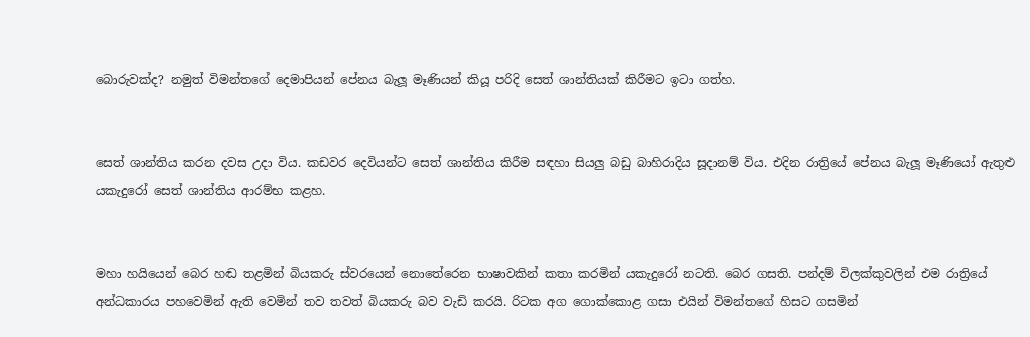බොරුවක්ද? නමුත් විමන්තගේ දෙමාපියන් පේනය බැලූ මෑණියන් කියූ පරිදි සෙත් ශාන්තියක් කිරීමට ඉටා ගත්හ.


සෙත් ශාන්තිය කරන දවස උද‌ා විය. කඩවර දෙවියන්ට සෙත් ශාන්තිය කිරීම සඳහා සියලු බඩු බාහිරාදිය සූද‌ානම් විය. එදින රාත්‍රියේ පේනය බැලූ මෑණියෝ ඇතුළු යකැදුරෝ සෙත් ශාන්තිය ආරම්භ කළහ.


මහා හයියෙන් බෙර හඬ තළමින් බියකරු ස්වරයෙන් නොතේරෙන භාෂාවකින් කතා කරමින් යකැදුරෝ නටති. බෙර ගසති. පන්දම් විලක්කුවලින් එම රාත්‍රියේ අන්ධකාරය පහවෙමින් ඇති වෙමින් තව තවත් බියකරු බව වැඩි කරයි. රිටක අග ගොක්කොළ ගසා එයින් විමන්තගේ හිසට ගසමින්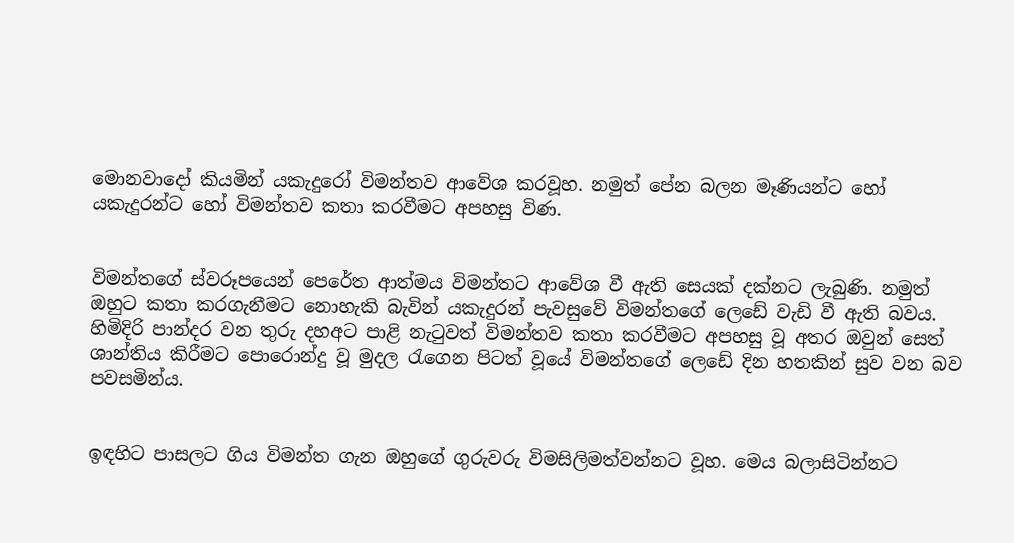මොනවාදෝ කියමින් යකැදුරෝ විමන්තව ආවේශ කරවූහ. නමුත් පේන බලන මෑණියන්ට හෝ යකැදුරන්ට හෝ විමන්තව කතා කරවීමට අපහසු විණ.


විමන්තගේ ස්වරූපයෙන් පෙරේත ආත්මය විමන්තට ආවේශ වී ඇති සෙයක් දක්නට ලැබුණි. නමුත් ඔහුට කතා කරගැනීමට නොහැකි බැවින් යකැදුරන් පැවසුවේ විමන්තගේ ලෙඩේ වැඩි වී ඇති බවය. හිමිදිරි පාන්දර වන තුරු දහඅට පාළි නැටුවත් විමන්තව කතා කරවීමට අපහසු වූ අතර ඔවුන් සෙත් ශාන්තිය කිරීමට පොරොන්දු වූ මුදල රැගෙන පිටත් වූයේ විමන්තගේ ලෙඩේ දින හතකින් සුව වන බව පවසමින්ය.


ඉඳහිට පාසලට ගිය විමන්ත ගැන ඔහුගේ ගුරුවරු විමසිලිමත්වන්නට වූහ. මෙය බලාසිටින්නට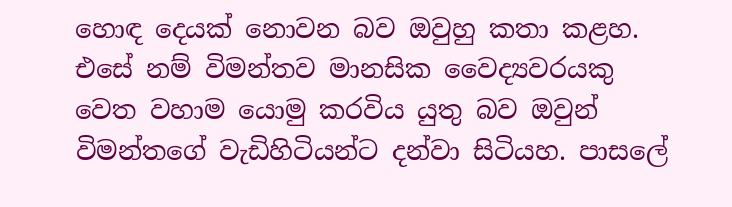හොඳ දෙයක් නොවන බව ඔවුහු කතා කළහ. එසේ නම් විමන්තව මානසික වෛද්‍යවරයකු වෙත වහාම යොමු කරවිය යුතු බව ඔවුන් විමන්තගේ වැඩිහිටියන්ට දන්වා සිටියහ. පාසලේ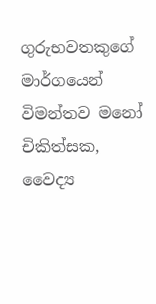ගුරුභවතකුගේ මාර්ගයෙන් විමන්තව මනෝ චිකිත්සක, වෛද්‍ය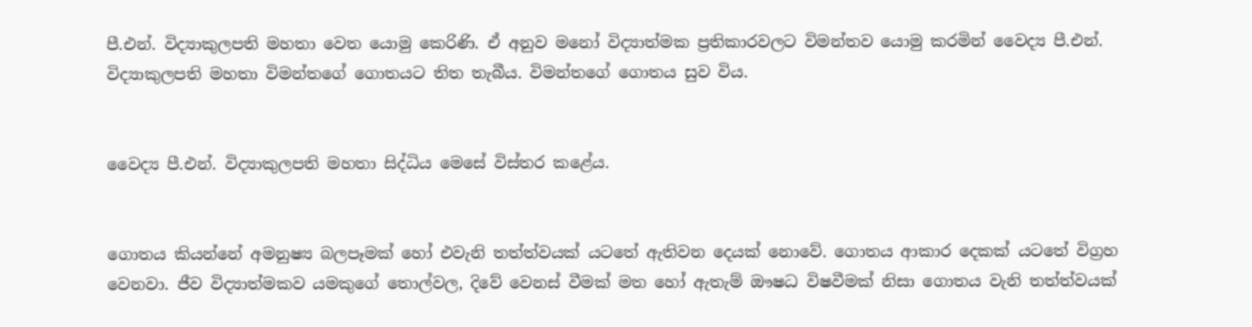පී.එන්. විද්‍යාකුලපති මහතා වෙත යොමු කෙරිණි. ඒ අනුව මනෝ විද්‍යාත්මක ප්‍රතිකාරවලට විමන්තව යොමු කරමින් වෛද්‍ය පී.එන්. විද්‍යාකුලපති මහතා විමන්තගේ ගොතයට තිත තැබීය. විමන්තගේ ගොතය සුව විය.


වෛද්‍ය පී.එන්. විද්‍යාකුලපති මහතා සිද්ධිය මෙසේ විස්තර කළේය.


ගොතය කියන්නේ අමනුෂ්‍ය බලපෑමක් හෝ එවැනි තත්ත්වයක් යටතේ ඇතිවන දෙයක් නොවේ. ගොතය ආකාර දෙකක් යටතේ විග්‍රහ වෙනවා. ජීව විද්‍යාත්මකව යමකුගේ තොල්වල, දිවේ වෙනස් වීමක් මත හෝ ඇතැම් ඖෂධ විෂවීමක් නිසා ගොතය වැනි තත්ත්වයක්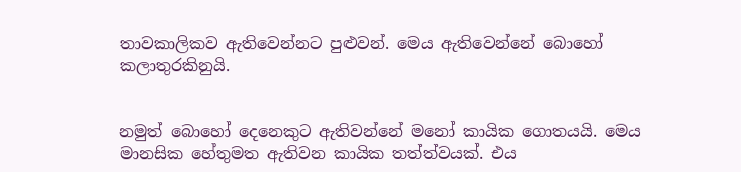තාවකාලිකව ඇතිවෙන්නට පුළුවන්. මෙය ඇතිවෙන්නේ බොහෝ කලාතුරකිනුයි.


නමුත් බොහෝ දෙනෙකුට ඇතිවන්නේ මනෝ කායික ගොතයයි. මෙය මානසික හේතුමත ඇතිවන කායික තත්ත්වයක්. එය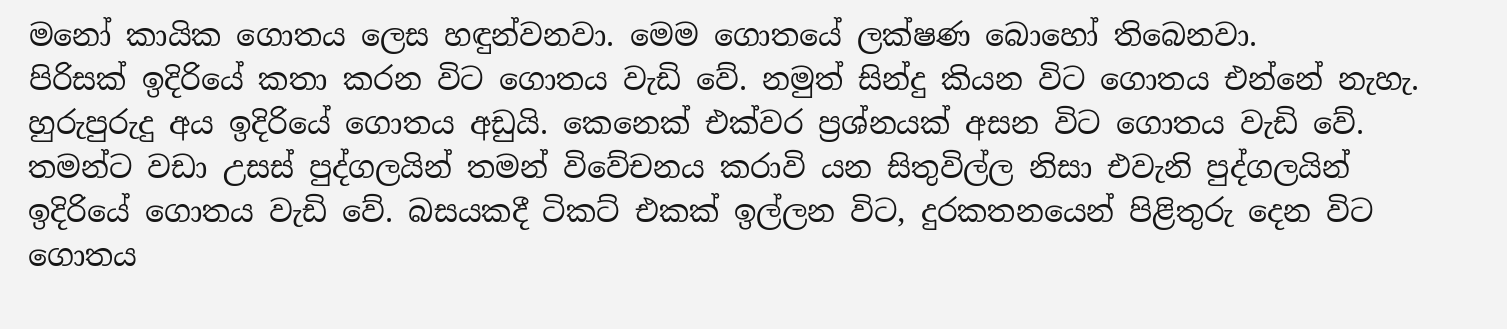මනෝ කායික ගොතය ලෙස හඳුන්වනවා. මෙම ගොතයේ ලක්ෂණ බොහෝ තිබෙනවා.
පිරිසක් ඉදිරියේ කතා කරන විට ගොතය වැඩි වේ. නමුත් සින්දු කියන විට ගොතය එන්නේ නැහැ. හුරුපුරුදු අය ඉදිරියේ ගොතය අඩුයි. කෙනෙක් එක්වර ප්‍රශ්නයක් අසන විට ගොතය වැඩි වේ. තමන්ට වඩා උසස් පුද්ගලයින් තමන් විවේචනය කරාවි යන සිතුවිල්ල නිසා එවැනි පුද්ගලයින් ඉදිරියේ ගොතය වැඩි වේ. බසයකදී ටිකට් එකක් ඉල්ලන විට, දුරකතනයෙන් පිළිතුරු දෙන විට ගොතය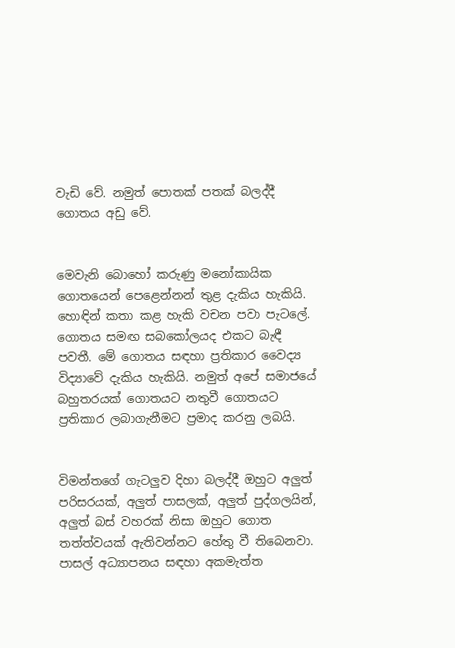වැඩි වේ. නමුත් පොතක් පතක් බලද්දී ගොතය අඩු වේ.


මෙවැනි බොහෝ කරුණු මනෝකායික ගොතයෙන් පෙළෙන්නන් තුළ දැකිය හැකියි. හොඳින් කතා කළ හැකි වචන පවා පැටලේ. ගොතය සමඟ සබකෝලයද එකට බැඳී පවතී. මේ ගොතය සඳහා ප්‍රතිකාර වෛද්‍ය විද්‍යාවේ දැකිය හැකියි. නමුත් අපේ සමාජයේ බහුතරයක් ගොතයට නතුවී ගොතයට ප්‍රතිකාර ලබාගැනීමට ප්‍රමාද කරනු ලබයි.


විමන්තගේ ගැටලුව දිහා බලද්දී ඔහුට අලුත් පරිසරයක්, අලුත් පාසලක්, අලුත් පුද්ගලයින්, අලුත් බස් වහරක් නිසා ඔහුට ගොත තත්ත්වයක් ඇතිවන්නට හේතු වී තිබෙනවා. පාසල් අධ්‍යාපනය සඳහා අකමැත්ත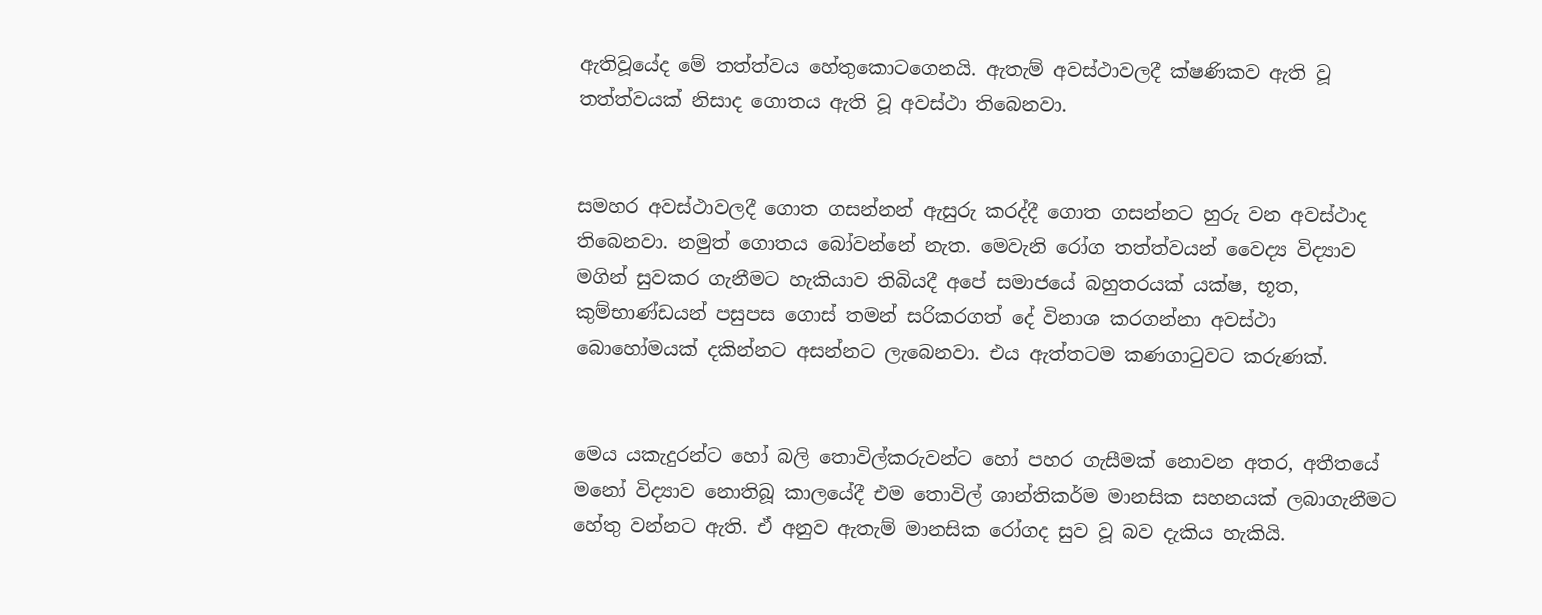ඇතිවූයේද මේ තත්ත්වය හේතුකොටගෙනයි. ඇතැම් අවස්ථාවලදී ක්ෂණිකව ඇති වූ තත්ත්වයක් නිසාද ගොතය ඇති වූ අවස්ථා තිබෙනවා.


සමහර අවස්ථාවලදී ගොත ගසන්නන් ඇසුරු කරද්දී ගොත ගසන්නට හුරු වන අවස්ථාද තිබෙනවා. නමුත් ගොතය බෝවන්නේ නැත. මෙවැනි රෝග තත්ත්වයන් වෛද්‍ය විද්‍යාව මගින් සුවකර ගැනීමට හැකියාව තිබියදී අපේ සමාජයේ බහුතරයක් යක්ෂ, භූත, කුම්භාණ්ඩයන් පසුපස ගොස් තමන් සරිකරගත් දේ විනාශ කරගන්නා අවස්ථා බොහෝමයක් දකින්නට අසන්නට ලැබෙනවා. එය ඇත්තටම කණගාටුවට කරුණක්.


මෙය යකැදුරන්ට හෝ බලි තොවිල්කරුවන්ට හෝ පහර ගැසීමක් නොවන අතර, අතීතයේ මනෝ විද්‍යාව නොතිබූ කාලයේදී එම තොවිල් ශාන්තිකර්ම මානසික සහනයක් ලබාගැනීමට හේතු වන්නට ඇති. ඒ අනුව ඇතැම් මානසික රෝගද සුව වූ බව දැකිය හැකියි.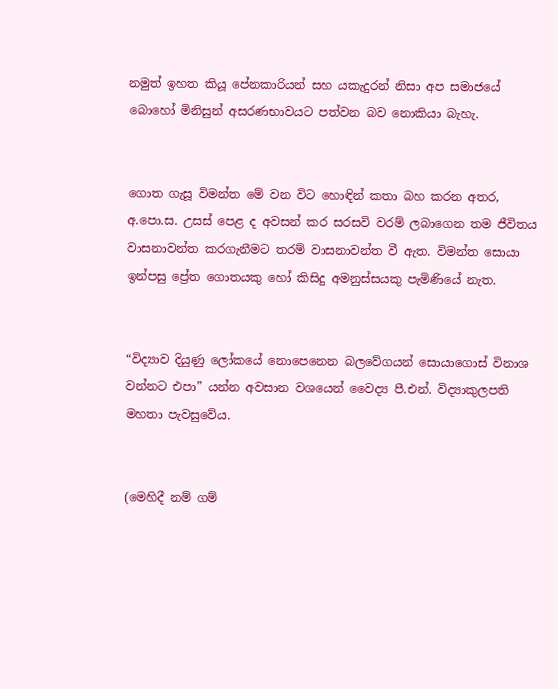නමුත් ඉහත කියූ පේනකාරියන් සහ යකැදුරන් නිසා අප සමාජයේ බොහෝ මිනිසුන් අසරණභාවයට පත්වන බව නොකියා බැහැ.


ගොත ගැසූ විමන්ත මේ වන විට හොඳින් කතා බහ කරන අතර, අ.පො.ස. උසස් පෙළ ද අවසන් කර සරසවි වරම් ලබාගෙන තම ජීවිතය වාසනාවන්ත කරගැනීමට තරම් වාසනාවන්ත වී ඇත. විමන්ත සොයා ඉන්පසු ප්‍රේත ගොතයකු හෝ කිසිදු අමනුස්සයකු පැමිණියේ නැත.


“විද්‍යාව දියුණු ලෝකයේ නොපෙනෙන බලවේගයන් සොයාගොස් විනාශ වන්නට එපා” යන්න අවසාන වශයෙන් වෛද්‍ය පී.එන්. විද්‍යාකුලපති මහතා පැවසුවේය.


(මෙහිදී නම් ගම්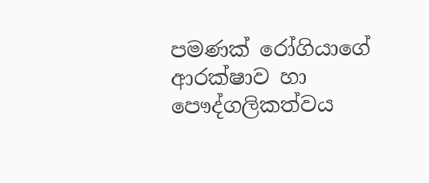පමණක් රෝගියාගේ ආරක්ෂාව හා පෞද්ගලිකත්වය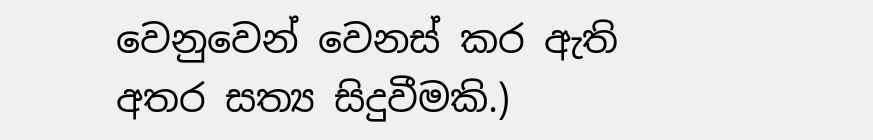වෙනුවෙන් වෙනස් කර ඇති අතර සත්‍ය සිදුවීමකි.)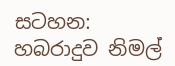සටහන:
හබරාදුව නිමල්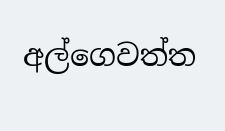අල්ගෙවත්ත